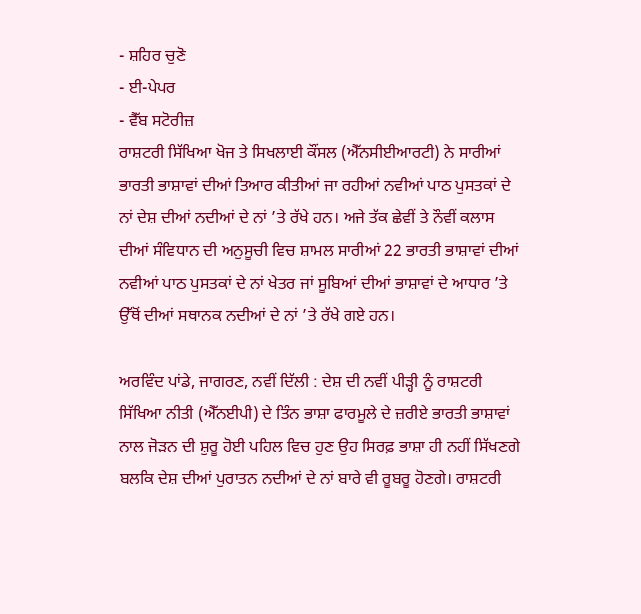- ਸ਼ਹਿਰ ਚੁਣੋ
- ਈ-ਪੇਪਰ
- ਵੈੱਬ ਸਟੋਰੀਜ਼
ਰਾਸ਼ਟਰੀ ਸਿੱਖਿਆ ਖੋਜ ਤੇ ਸਿਖਲਾਈ ਕੌਂਸਲ (ਐੱਨਸੀਈਆਰਟੀ) ਨੇ ਸਾਰੀਆਂ ਭਾਰਤੀ ਭਾਸ਼ਾਵਾਂ ਦੀਆਂ ਤਿਆਰ ਕੀਤੀਆਂ ਜਾ ਰਹੀਆਂ ਨਵੀਆਂ ਪਾਠ ਪੁਸਤਕਾਂ ਦੇ ਨਾਂ ਦੇਸ਼ ਦੀਆਂ ਨਦੀਆਂ ਦੇ ਨਾਂ ’ਤੇ ਰੱਖੇ ਹਨ। ਅਜੇ ਤੱਕ ਛੇਵੀਂ ਤੇ ਨੌਵੀਂ ਕਲਾਸ ਦੀਆਂ ਸੰਵਿਧਾਨ ਦੀ ਅਨੁਸੂਚੀ ਵਿਚ ਸ਼ਾਮਲ ਸਾਰੀਆਂ 22 ਭਾਰਤੀ ਭਾਸ਼ਾਵਾਂ ਦੀਆਂ ਨਵੀਆਂ ਪਾਠ ਪੁਸਤਕਾਂ ਦੇ ਨਾਂ ਖੇਤਰ ਜਾਂ ਸੂਬਿਆਂ ਦੀਆਂ ਭਾਸ਼ਾਵਾਂ ਦੇ ਆਧਾਰ ’ਤੇ ਉੱਥੋਂ ਦੀਆਂ ਸਥਾਨਕ ਨਦੀਆਂ ਦੇ ਨਾਂ ’ਤੇ ਰੱਖੇ ਗਏ ਹਨ।

ਅਰਵਿੰਦ ਪਾਂਡੇ, ਜਾਗਰਣ, ਨਵੀਂ ਦਿੱਲੀ : ਦੇਸ਼ ਦੀ ਨਵੀਂ ਪੀੜ੍ਹੀ ਨੂੰ ਰਾਸ਼ਟਰੀ ਸਿੱਖਿਆ ਨੀਤੀ (ਐੱਨਈਪੀ) ਦੇ ਤਿੰਨ ਭਾਸ਼ਾ ਫਾਰਮੂਲੇ ਦੇ ਜ਼ਰੀਏ ਭਾਰਤੀ ਭਾਸ਼ਾਵਾਂ ਨਾਲ ਜੋੜਨ ਦੀ ਸ਼ੁਰੂ ਹੋਈ ਪਹਿਲ ਵਿਚ ਹੁਣ ਉਹ ਸਿਰਫ਼ ਭਾਸ਼ਾ ਹੀ ਨਹੀਂ ਸਿੱਖਣਗੇ ਬਲਕਿ ਦੇਸ਼ ਦੀਆਂ ਪੁਰਾਤਨ ਨਦੀਆਂ ਦੇ ਨਾਂ ਬਾਰੇ ਵੀ ਰੂਬਰੂ ਹੋਣਗੇ। ਰਾਸ਼ਟਰੀ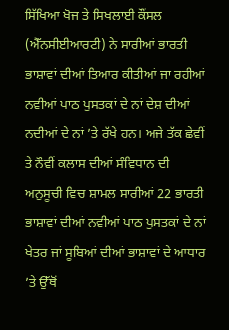ਸਿੱਖਿਆ ਖੋਜ ਤੇ ਸਿਖਲਾਈ ਕੌਂਸਲ (ਐੱਨਸੀਈਆਰਟੀ) ਨੇ ਸਾਰੀਆਂ ਭਾਰਤੀ ਭਾਸ਼ਾਵਾਂ ਦੀਆਂ ਤਿਆਰ ਕੀਤੀਆਂ ਜਾ ਰਹੀਆਂ ਨਵੀਆਂ ਪਾਠ ਪੁਸਤਕਾਂ ਦੇ ਨਾਂ ਦੇਸ਼ ਦੀਆਂ ਨਦੀਆਂ ਦੇ ਨਾਂ ’ਤੇ ਰੱਖੇ ਹਨ। ਅਜੇ ਤੱਕ ਛੇਵੀਂ ਤੇ ਨੌਵੀਂ ਕਲਾਸ ਦੀਆਂ ਸੰਵਿਧਾਨ ਦੀ ਅਨੁਸੂਚੀ ਵਿਚ ਸ਼ਾਮਲ ਸਾਰੀਆਂ 22 ਭਾਰਤੀ ਭਾਸ਼ਾਵਾਂ ਦੀਆਂ ਨਵੀਆਂ ਪਾਠ ਪੁਸਤਕਾਂ ਦੇ ਨਾਂ ਖੇਤਰ ਜਾਂ ਸੂਬਿਆਂ ਦੀਆਂ ਭਾਸ਼ਾਵਾਂ ਦੇ ਆਧਾਰ ’ਤੇ ਉੱਥੋਂ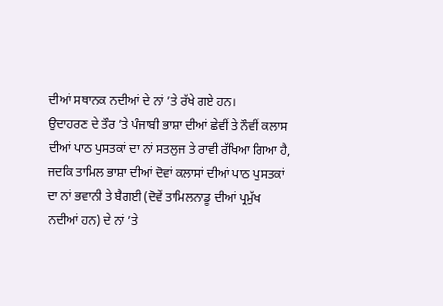ਦੀਆਂ ਸਥਾਨਕ ਨਦੀਆਂ ਦੇ ਨਾਂ ’ਤੇ ਰੱਖੇ ਗਏ ਹਨ।
ਉਦਾਹਰਣ ਦੇ ਤੌਰ ’ਤੇ ਪੰਜਾਬੀ ਭਾਸ਼ਾ ਦੀਆਂ ਛੇਵੀਂ ਤੇ ਨੌਵੀਂ ਕਲਾਸ ਦੀਆਂ ਪਾਠ ਪੁਸਤਕਾਂ ਦਾ ਨਾਂ ਸਤਲੁਜ ਤੇ ਰਾਵੀ ਰੱਖਿਆ ਗਿਆ ਹੈ, ਜਦਕਿ ਤਾਮਿਲ ਭਾਸ਼ਾ ਦੀਆਂ ਦੋਵਾਂ ਕਲਾਸਾਂ ਦੀਆਂ ਪਾਠ ਪੁਸਤਕਾਂ ਦਾ ਨਾਂ ਭਵਾਨੀ ਤੇ ਬੈਗਈ (ਦੋਵੇਂ ਤਾਮਿਲਨਾਡੂ ਦੀਆਂ ਪ੍ਰਮੁੱਖ ਨਦੀਆਂ ਹਨ) ਦੇ ਨਾਂ ’ਤੇ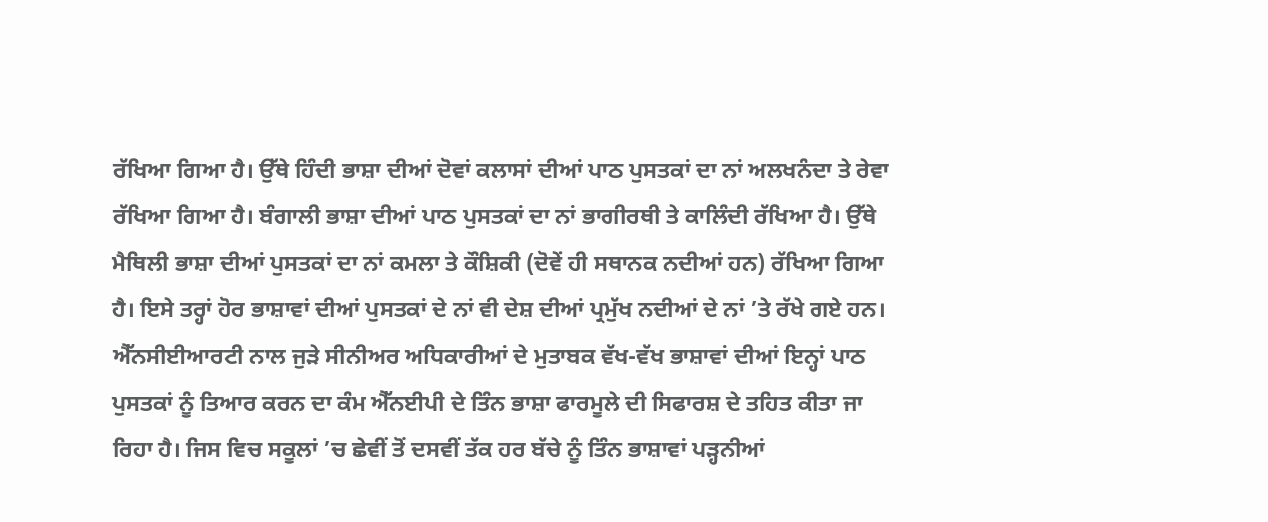ਰੱਖਿਆ ਗਿਆ ਹੈ। ਉੱਥੇ ਹਿੰਦੀ ਭਾਸ਼ਾ ਦੀਆਂ ਦੋਵਾਂ ਕਲਾਸਾਂ ਦੀਆਂ ਪਾਠ ਪੁਸਤਕਾਂ ਦਾ ਨਾਂ ਅਲਖਨੰਦਾ ਤੇ ਰੇਵਾ ਰੱਖਿਆ ਗਿਆ ਹੈ। ਬੰਗਾਲੀ ਭਾਸ਼ਾ ਦੀਆਂ ਪਾਠ ਪੁਸਤਕਾਂ ਦਾ ਨਾਂ ਭਾਗੀਰਥੀ ਤੇ ਕਾਲਿੰਦੀ ਰੱਖਿਆ ਹੈ। ਉੱਥੇ ਮੈਥਿਲੀ ਭਾਸ਼ਾ ਦੀਆਂ ਪੁਸਤਕਾਂ ਦਾ ਨਾਂ ਕਮਲਾ ਤੇ ਕੌਸ਼ਿਕੀ (ਦੋਵੇਂ ਹੀ ਸਥਾਨਕ ਨਦੀਆਂ ਹਨ) ਰੱਖਿਆ ਗਿਆ ਹੈ। ਇਸੇ ਤਰ੍ਹਾਂ ਹੋਰ ਭਾਸ਼ਾਵਾਂ ਦੀਆਂ ਪੁਸਤਕਾਂ ਦੇ ਨਾਂ ਵੀ ਦੇਸ਼ ਦੀਆਂ ਪ੍ਰਮੁੱਖ ਨਦੀਆਂ ਦੇ ਨਾਂ ’ਤੇ ਰੱਖੇ ਗਏ ਹਨ।
ਐੱਨਸੀਈਆਰਟੀ ਨਾਲ ਜੁੜੇ ਸੀਨੀਅਰ ਅਧਿਕਾਰੀਆਂ ਦੇ ਮੁਤਾਬਕ ਵੱਖ-ਵੱਖ ਭਾਸ਼ਾਵਾਂ ਦੀਆਂ ਇਨ੍ਹਾਂ ਪਾਠ ਪੁਸਤਕਾਂ ਨੂੰ ਤਿਆਰ ਕਰਨ ਦਾ ਕੰਮ ਐੱਨਈਪੀ ਦੇ ਤਿੰਨ ਭਾਸ਼ਾ ਫਾਰਮੂਲੇ ਦੀ ਸਿਫਾਰਸ਼ ਦੇ ਤਹਿਤ ਕੀਤਾ ਜਾ ਰਿਹਾ ਹੈ। ਜਿਸ ਵਿਚ ਸਕੂਲਾਂ ’ਚ ਛੇਵੀਂ ਤੋਂ ਦਸਵੀਂ ਤੱਕ ਹਰ ਬੱਚੇ ਨੂੰ ਤਿੰਨ ਭਾਸ਼ਾਵਾਂ ਪੜ੍ਹਨੀਆਂ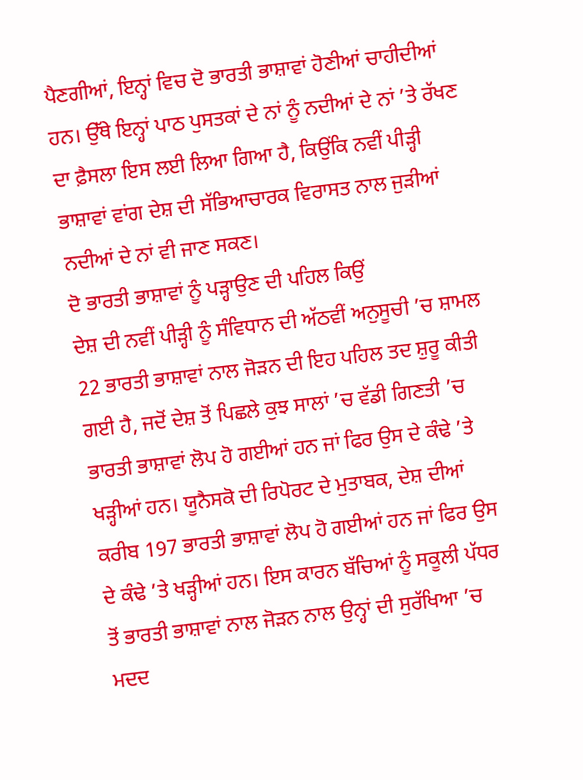ਪੈਣਗੀਆਂ, ਇਨ੍ਹਾਂ ਵਿਚ ਦੋ ਭਾਰਤੀ ਭਾਸ਼ਾਵਾਂ ਹੋਣੀਆਂ ਚਾਹੀਦੀਆਂ ਹਨ। ਉੱਥੇ ਇਨ੍ਹਾਂ ਪਾਠ ਪੁਸਤਕਾਂ ਦੇ ਨਾਂ ਨੂੰ ਨਦੀਆਂ ਦੇ ਨਾਂ ’ਤੇ ਰੱਖਣ ਦਾ ਫ਼ੈਸਲਾ ਇਸ ਲਈ ਲਿਆ ਗਿਆ ਹੈ, ਕਿਉਂਕਿ ਨਵੀਂ ਪੀੜ੍ਹੀ ਭਾਸ਼ਾਵਾਂ ਵਾਂਗ ਦੇਸ਼ ਦੀ ਸੱਭਿਆਚਾਰਕ ਵਿਰਾਸਤ ਨਾਲ ਜੁੜੀਆਂ ਨਦੀਆਂ ਦੇ ਨਾਂ ਵੀ ਜਾਣ ਸਕਣ।
ਦੋ ਭਾਰਤੀ ਭਾਸ਼ਾਵਾਂ ਨੂੰ ਪੜ੍ਹਾਉਣ ਦੀ ਪਹਿਲ ਕਿਉਂ
ਦੇਸ਼ ਦੀ ਨਵੀਂ ਪੀੜ੍ਹੀ ਨੂੰ ਸੰਵਿਧਾਨ ਦੀ ਅੱਠਵੀਂ ਅਨੁਸੂਚੀ ’ਚ ਸ਼ਾਮਲ 22 ਭਾਰਤੀ ਭਾਸ਼ਾਵਾਂ ਨਾਲ ਜੋੜਨ ਦੀ ਇਹ ਪਹਿਲ ਤਦ ਸ਼ੁਰੂ ਕੀਤੀ ਗਈ ਹੈ, ਜਦੋਂ ਦੇਸ਼ ਤੋਂ ਪਿਛਲੇ ਕੁਝ ਸਾਲਾਂ ’ਚ ਵੱਡੀ ਗਿਣਤੀ ’ਚ ਭਾਰਤੀ ਭਾਸ਼ਾਵਾਂ ਲੋਪ ਹੋ ਗਈਆਂ ਹਨ ਜਾਂ ਫਿਰ ਉਸ ਦੇ ਕੰਢੇ ’ਤੇ ਖੜ੍ਹੀਆਂ ਹਨ। ਯੂਨੈਸਕੋ ਦੀ ਰਿਪੋਰਟ ਦੇ ਮੁਤਾਬਕ, ਦੇਸ਼ ਦੀਆਂ ਕਰੀਬ 197 ਭਾਰਤੀ ਭਾਸ਼ਾਵਾਂ ਲੋਪ ਹੋ ਗਈਆਂ ਹਨ ਜਾਂ ਫਿਰ ਉਸ ਦੇ ਕੰਢੇ ’ਤੇ ਖੜ੍ਹੀਆਂ ਹਨ। ਇਸ ਕਾਰਨ ਬੱਚਿਆਂ ਨੂੰ ਸਕੂਲੀ ਪੱਧਰ ਤੋਂ ਭਾਰਤੀ ਭਾਸ਼ਾਵਾਂ ਨਾਲ ਜੋੜਨ ਨਾਲ ਉਨ੍ਹਾਂ ਦੀ ਸੁਰੱਖਿਆ ’ਚ ਮਦਦ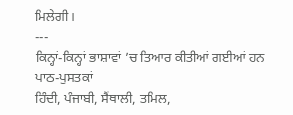ਮਿਲੇਗੀ।
---
ਕਿਨ੍ਹਾਂ-ਕਿਨ੍ਹਾਂ ਭਾਸ਼ਾਵਾਂ ’ਚ ਤਿਆਰ ਕੀਤੀਆਂ ਗਈਆਂ ਹਨ ਪਾਠ-ਪੁਸਤਕਾਂ
ਹਿੰਦੀ, ਪੰਜਾਬੀ, ਸੈਂਥਾਲੀ, ਤਮਿਲ,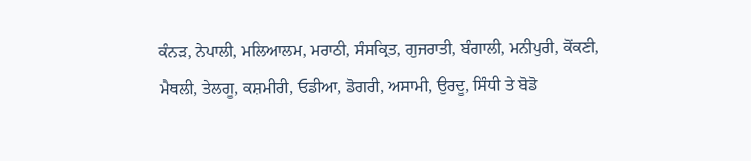ਕੰਨੜ, ਨੇਪਾਲੀ, ਮਲਿਆਲਮ, ਮਰਾਠੀ, ਸੰਸਕ੍ਰਿਤ, ਗੁਜਰਾਤੀ, ਬੰਗਾਲੀ, ਮਨੀਪੁਰੀ, ਕੋਂਕਣੀ, ਮੈਥਲੀ, ਤੇਲਗੂ, ਕਸ਼ਮੀਰੀ, ਓਡੀਆ, ਡੋਗਰੀ, ਅਸਾਮੀ, ਉਰਦੂ, ਸਿੰਧੀ ਤੇ ਬੋਡੋ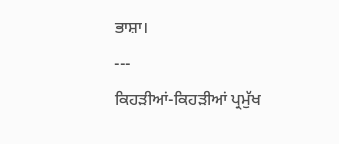ਭਾਸ਼ਾ।
---
ਕਿਹੜੀਆਂ-ਕਿਹੜੀਆਂ ਪ੍ਰਮੁੱਖ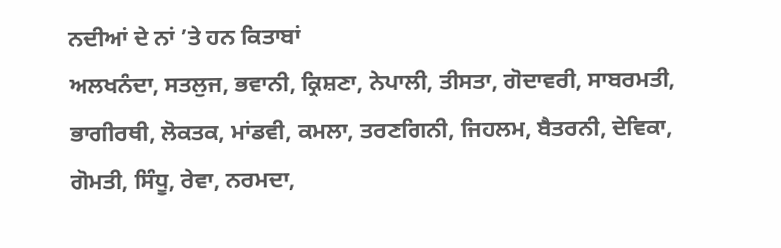ਨਦੀਆਂ ਦੇ ਨਾਂ ’ਤੇ ਹਨ ਕਿਤਾਬਾਂ
ਅਲਖਨੰਦਾ, ਸਤਲੁਜ, ਭਵਾਨੀ, ਕ੍ਰਿਸ਼ਣਾ, ਨੇਪਾਲੀ, ਤੀਸਤਾ, ਗੋਦਾਵਰੀ, ਸਾਬਰਮਤੀ, ਭਾਗੀਰਥੀ, ਲੋਕਤਕ, ਮਾਂਡਵੀ, ਕਮਲਾ, ਤਰਣਗਿਨੀ, ਜਿਹਲਮ, ਬੈਤਰਨੀ, ਦੇਵਿਕਾ, ਗੋਮਤੀ, ਸਿੰਧੂ, ਰੇਵਾ, ਨਰਮਦਾ,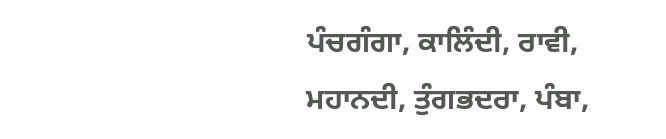ਪੰਚਗੰਗਾ, ਕਾਲਿੰਦੀ, ਰਾਵੀ, ਮਹਾਨਦੀ, ਤੁੰਗਭਦਰਾ, ਪੰਬਾ,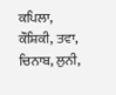ਕਪਿਲਾ, ਕੌਸ਼ਿਕੀ, ਤਵਾ, ਚਿਨਾਬ, ਲੁਨੀ,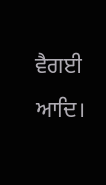ਵੈਗਈ ਆਦਿ।